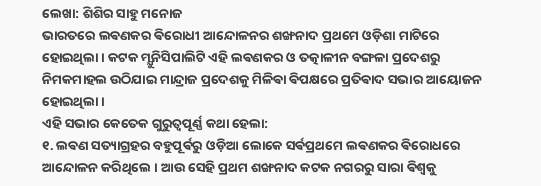ଲେଖା: ଶିଶିର ସାହୁ ମନୋଜ
ଭାରତରେ ଲଵଣକର ଵିରୋଧୀ ଆନ୍ଦୋଳନର ଶଙ୍ଖନାଦ ପ୍ରଥମେ ଓଡ଼ିଶା ମାଟିରେ ହୋଇଥିଲା । କଟକ ମ୍ଯୁନିସିପାଲିଟି ଏହି ଲଵଣକର ଓ ତତ୍କାଳୀନ ବଙ୍ଗଳା ପ୍ରଦେଶରୁ ନିମକମାହଲ ଉଠିଯାଇ ମାନ୍ଦ୍ରାଜ ପ୍ରଦେଶକୁ ମିଳିଵା ଵିପକ୍ଷରେ ପ୍ରତିଵାଦ ସଭାର ଆୟୋଜନ ହୋଇଥିଲା ।
ଏହି ସଭାର କେତେକ ଗୁରୁତ୍ୱପୂର୍ଣ୍ଣ କଥା ହେଲା:
୧. ଲଵଣ ସତ୍ୟାଗ୍ରହର ବହୁପୂର୍ଵରୁ ଓଡ଼ିଆ ଲୋକେ ସର୍ଵପ୍ରଥମେ ଲଵଣକର ଵିରୋଧରେ ଆନ୍ଦୋଳନ କରିଥିଲେ । ଆଉ ସେହି ପ୍ରଥମ ଶଙ୍ଖନାଦ କଟକ ନଗରରୁ ସାରା ଵିଶ୍ଵକୁ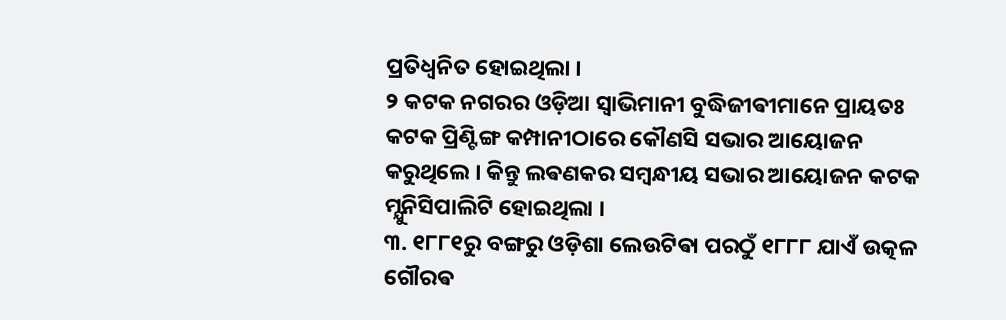ପ୍ରତିଧ୍ବନିତ ହୋଇଥିଲା ।
୨ କଟକ ନଗରର ଓଡ଼ିଆ ସ୍ଵାଭିମାନୀ ବୁଦ୍ଧିଜୀଵୀମାନେ ପ୍ରାୟତଃ କଟକ ପ୍ରିଣ୍ଟିଙ୍ଗ କମ୍ପାନୀଠାରେ କୌଣସି ସଭାର ଆୟୋଜନ କରୁଥିଲେ । କିନ୍ତୁ ଲଵଣକର ସମ୍ଵନ୍ଧୀୟ ସଭାର ଆୟୋଜନ କଟକ ମ୍ଯୁନିସିପାଲିଟି ହୋଇଥିଲା ।
୩. ୧୮୮୧ରୁ ବଙ୍ଗରୁ ଓଡ଼ିଶା ଲେଉଟିଵା ପରଠୁଁ ୧୮୮୮ ଯାଏଁ ଉତ୍କଳ ଗୌରଵ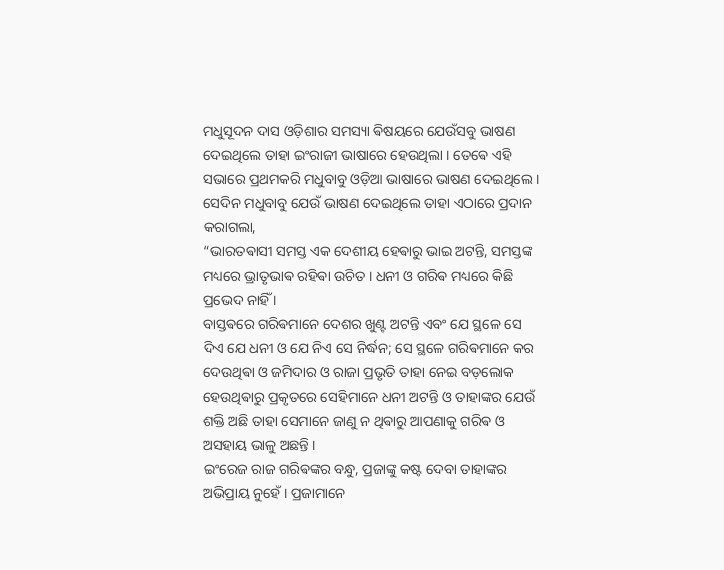ମଧୁସୂଦନ ଦାସ ଓଡ଼ିଶାର ସମସ୍ୟା ଵିଷୟରେ ଯେଉଁସବୁ ଭାଷଣ ଦେଇଥିଲେ ତାହା ଇଂରାଜୀ ଭାଷାରେ ହେଉଥିଲା । ତେଵେ ଏହି ସଭାରେ ପ୍ରଥମକରି ମଧୁବାବୁ ଓଡ଼ିଆ ଭାଷାରେ ଭାଷଣ ଦେଇଥିଲେ ।
ସେଦିନ ମଧୁବାବୁ ଯେଉଁ ଭାଷଣ ଦେଇଥିଲେ ତାହା ଏଠାରେ ପ୍ରଦାନ କରାଗଲା,
“ଭାରତଵାସୀ ସମସ୍ତ ଏକ ଦେଶୀୟ ହେଵାରୁ ଭାଇ ଅଟନ୍ତି, ସମସ୍ତଙ୍କ ମଧ୍ୟରେ ଭ୍ରାତୃଭାଵ ରହିଵା ଉଚିତ । ଧନୀ ଓ ଗରିଵ ମଧ୍ୟରେ କିଛି ପ୍ରଭେଦ ନାହିଁ ।
ବାସ୍ତଵରେ ଗରିଵମାନେ ଦେଶର ଖୁଣ୍ଟ ଅଟନ୍ତି ଏବଂ ଯେ ସ୍ଥଳେ ସେ ଦିଏ ଯେ ଧନୀ ଓ ଯେ ନିଏ ସେ ନିର୍ଦ୍ଧନ; ସେ ସ୍ଥଳେ ଗରିଵମାନେ କର ଦେଉଥିଵା ଓ ଜମିଦାର ଓ ରାଜା ପ୍ରଭୃତି ତାହା ନେଇ ବଡ଼ଲୋକ ହେଉଥିଵାରୁ ପ୍ରକୃତରେ ସେହିମାନେ ଧନୀ ଅଟନ୍ତି ଓ ତାହାଙ୍କର ଯେଉଁ ଶକ୍ତି ଅଛି ତାହା ସେମାନେ ଜାଣୁ ନ ଥିଵାରୁ ଆପଣାକୁ ଗରିଵ ଓ ଅସହାୟ ଭାଳୁ ଅଛନ୍ତି ।
ଇଂରେଜ ରାଜ ଗରିଵଙ୍କର ବନ୍ଧୁ, ପ୍ରଜାଙ୍କୁ କଷ୍ଟ ଦେବା ତାହାଙ୍କର ଅଭିପ୍ରାୟ ନୁହେଁ । ପ୍ରଜାମାନେ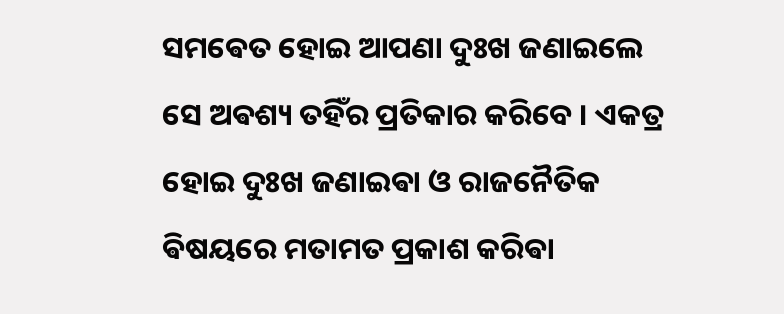ସମଵେତ ହୋଇ ଆପଣା ଦୁଃଖ ଜଣାଇଲେ ସେ ଅଵଶ୍ୟ ତହିଁର ପ୍ରତିକାର କରିବେ । ଏକତ୍ର ହୋଇ ଦୁଃଖ ଜଣାଇଵା ଓ ରାଜନୈତିକ ଵିଷୟରେ ମତାମତ ପ୍ରକାଶ କରିଵା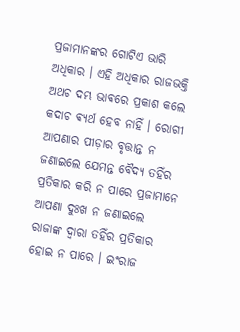ପ୍ରଜାମାନଙ୍କର ଗୋଟିଏ ଭାରି ଅଧିକାର । ଏହି ଅଧିକାର ରାଜଭକ୍ତି ଅଥଚ ଦମ୍ଭ ଭାଵରେ ପ୍ରକାଶ କଲେ କଦାଚ ଵ୍ଯର୍ଥ ହେବ ନାହିଁ । ରୋଗୀ ଆପଣାର ପୀଡ଼ାର ବୃତ୍ତାନ୍ତ ନ ଜଣାଇଲେ ଯେମନ୍ତ ବୈଦ୍ୟ ତହିଁର ପ୍ରତିକାର କରି ନ ପାରେ ପ୍ରଜାମାନେ ଆପଣା ଦୁଃଖ ନ ଜଣାଇଲେ ରାଜାଙ୍କ ଦ୍ୱାରା ତହିଁର ପ୍ରତିକାର ହୋଇ ନ ପାରେ । ଇଂରାଜ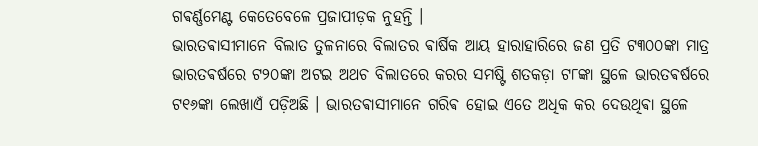ଗଵର୍ଣ୍ଣମେଣ୍ଟ କେତେବେଳେ ପ୍ରଜାପୀଡ଼କ ନୁହନ୍ତି ।
ଭାରତଵାସୀମାନେ ବିଲାତ ତୁଳନାରେ ବିଲାତର ଵାର୍ଷିକ ଆୟ ହାରାହାରିରେ ଜଣ ପ୍ରତି ଟ୩୦୦ଙ୍କା ମାତ୍ର ଭାରତଵର୍ଷରେ ଟ୨୦ଙ୍କା ଅଟଇ ଅଥଚ ବିଲାତରେ କରର ସମଷ୍ଟି ଶତକଡ଼ା ଟ୮ଙ୍କା ସ୍ଥଳେ ଭାରତଵର୍ଷରେ ଟ୧୬ଙ୍କା ଲେଖାଏଁ ପଡ଼ିଅଛି । ଭାରତଵାସୀମାନେ ଗରିଵ ହୋଇ ଏତେ ଅଧିକ କର ଦେଉଥିଵା ସ୍ଥଳେ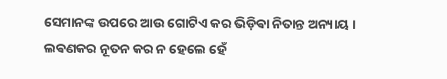ସେମାନଙ୍କ ଉପରେ ଆଉ ଗୋଟିଏ କର ଭିଡ଼ିଵା ନିତାନ୍ତ ଅନ୍ୟାୟ ।
ଲଵଣକର ନୂତନ କର ନ ହେଲେ ହେଁ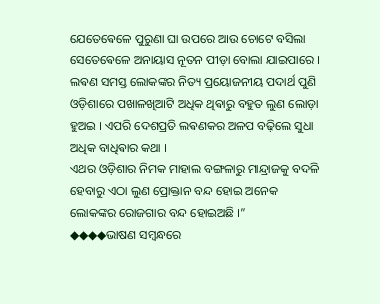ଯେତେଵେଳେ ପୁରୁଣା ଘା ଉପରେ ଆଉ ଚୋଟେ ବସିଲା ସେତେଵେଳେ ଅନାୟାସ ନୂତନ ପୀଡ଼ା ବୋଲା ଯାଇପାରେ ।
ଲଵଣ ସମସ୍ତ ଲୋକଙ୍କର ନିତ୍ୟ ପ୍ରୟୋଜନୀୟ ପଦାର୍ଥ ପୁଣି ଓଡ଼ିଶାରେ ପଖାଳଖିଆଟି ଅଧିକ ଥିଵାରୁ ବହୁତ ଲୁଣ ଲୋଡ଼ା ହୁଅଇ । ଏପରି ଦେଶପ୍ରତି ଲଵଣକର ଅଳପ ବଢ଼ିଲେ ସୁଧା ଅଧିକ ବାଧିଵାର କଥା ।
ଏଥର ଓଡ଼ିଶାର ନିମକ ମାହାଲ ବଙ୍ଗଳାରୁ ମାନ୍ଦ୍ରାଜକୁ ବଦଳି ହେବାରୁ ଏଠା ଲୁଣ ପ୍ରୋକ୍ତାନ ବନ୍ଦ ହୋଇ ଅନେକ ଲୋକଙ୍କର ରୋଜଗାର ବନ୍ଦ ହୋଇଅଛି ।”
◆◆◆◆ଭାଷଣ ସମ୍ବନ୍ଧରେ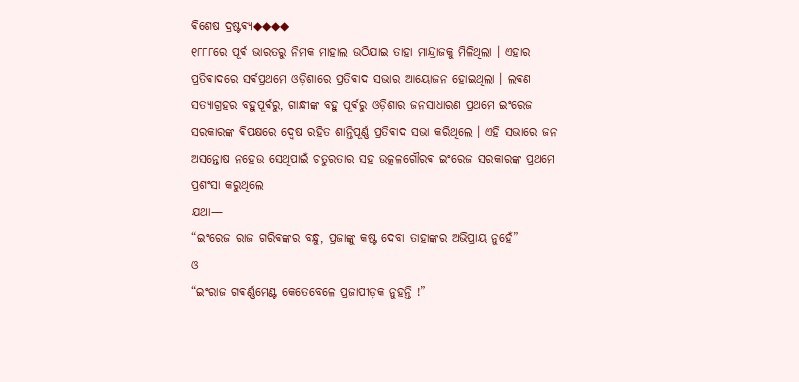ଵିଶେଷ ଦ୍ରଷ୍ଟଵ୍ୟ◆◆◆◆
୧୮୮୮ରେ ପୂର୍ଵ ଭାରତରୁ ନିମକ ମାହାଲ ଉଠିଯାଇ ତାହା ମାନ୍ଦ୍ରାଜକୁ ମିଳିଥିଲା । ଏହାର ପ୍ରତିଵାଦରେ ସର୍ଵପ୍ରଥମେ ଓଡ଼ିଶାରେ ପ୍ରତିଵାଦ ସଭାର ଆୟୋଜନ ହୋଇଥିଲା । ଲଵଣ ସତ୍ଯାଗ୍ରହର ବହୁପୂର୍ଵରୁ, ଗାନ୍ଧୀଙ୍କ ବହୁ ପୂର୍ଵରୁ ଓଡ଼ିଶାର ଜନସାଧାରଣ ପ୍ରଥମେ ଇଂରେଜ ସରକାରଙ୍କ ଵିପକ୍ଷରେ ଦ୍ଵେଷ ରହିତ ଶାନ୍ତିପୂର୍ଣ୍ଣ ପ୍ରତିଵାଦ ସଭା କରିଥିଲେ । ଏହି ସଭାରେ ଜନ ଅସନ୍ତୋଷ ନହେଉ ସେଥିପାଇଁ ଚତୁରତାର ସହ ଉତ୍କଳଗୌରଵ ଇଂରେଜ ସରକାରଙ୍କ ପ୍ରଥମେ ପ୍ରଶଂସା କରୁଥିଲେ
ଯଥା—
“ଇଂରେଜ ରାଜ ଗରିଵଙ୍କର ବନ୍ଧୁ, ପ୍ରଜାଙ୍କୁ କଷ୍ଟ ଦେବା ତାହାଙ୍କର ଅଭିପ୍ରାୟ ନୁହେଁ”
ଓ
“ଇଂରାଜ ଗଵର୍ଣ୍ଣମେଣ୍ଟ କେତେବେଳେ ପ୍ରଜାପୀଡ଼କ ନୁହନ୍ତି !”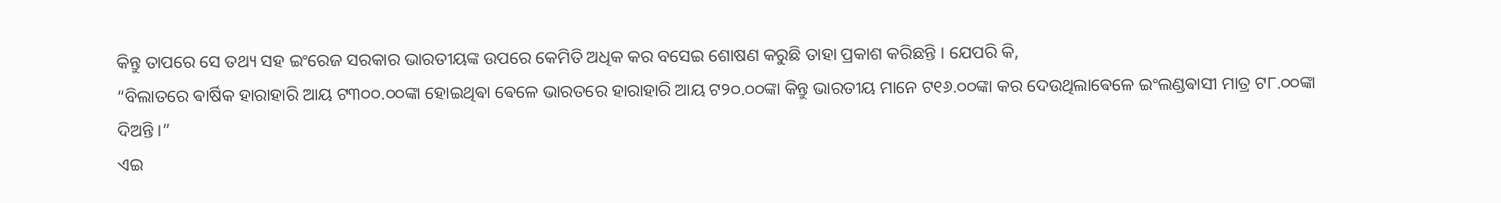କିନ୍ତୁ ତାପରେ ସେ ତଥ୍ୟ ସହ ଇଂରେଜ ସରକାର ଭାରତୀୟଙ୍କ ଉପରେ କେମିତି ଅଧିକ କର ବସେଇ ଶୋଷଣ କରୁଛି ତାହା ପ୍ରକାଶ କରିଛନ୍ତି । ଯେପରି କି,
“ବିଲାତରେ ଵାର୍ଷିକ ହାରାହାରି ଆୟ ଟ୩୦୦.୦୦ଙ୍କା ହୋଇଥିଵା ଵେଳେ ଭାରତରେ ହାରାହାରି ଆୟ ଟ୨୦.୦୦ଙ୍କା କିନ୍ତୁ ଭାରତୀୟ ମାନେ ଟ୧୬.୦୦ଙ୍କା କର ଦେଉଥିଲାଵେଳେ ଇଂଲଣ୍ଡଵାସୀ ମାତ୍ର ଟ୮.୦୦ଙ୍କା ଦିଅନ୍ତି ।”
ଏଇ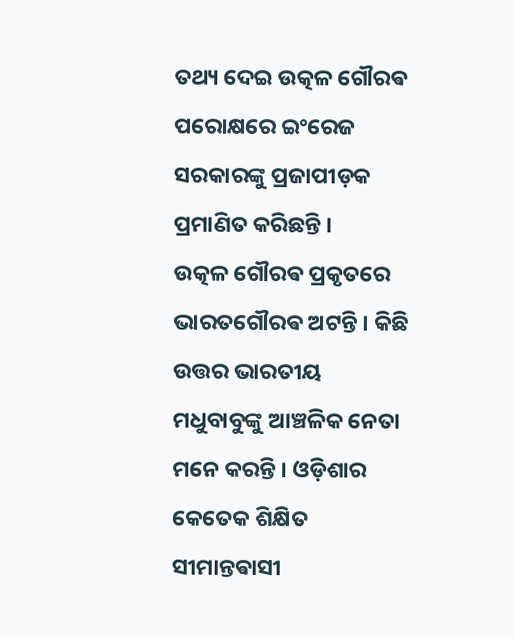ତଥ୍ୟ ଦେଇ ଉତ୍କଳ ଗୌରଵ ପରୋକ୍ଷରେ ଇଂରେଜ ସରକାରଙ୍କୁ ପ୍ରଜାପୀଡ଼କ ପ୍ରମାଣିତ କରିଛନ୍ତି ।
ଉତ୍କଳ ଗୌରଵ ପ୍ରକୃତରେ ଭାରତଗୌରଵ ଅଟନ୍ତି । କିଛି ଉତ୍ତର ଭାରତୀୟ ମଧୁବାବୁଙ୍କୁ ଆଞ୍ଚଳିକ ନେତା ମନେ କରନ୍ତି । ଓଡ଼ିଶାର କେତେକ ଶିକ୍ଷିତ ସୀମାନ୍ତଵାସୀ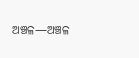ଅଞ୍ଚଳ—ଅଞ୍ଚଳ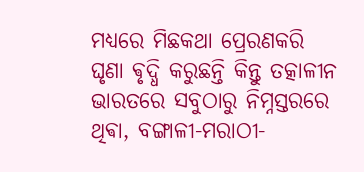ମଧ୍ୟରେ ମିଛକଥା ପ୍ରେରଣକରି ଘୃଣା ଵୃଦ୍ଧି କରୁଛନ୍ତି କିନ୍ତୁ ତତ୍କାଳୀନ ଭାରତରେ ସବୁଠାରୁ ନିମ୍ନସ୍ତରରେ ଥିଵା, ବଙ୍ଗାଳୀ-ମରାଠୀ-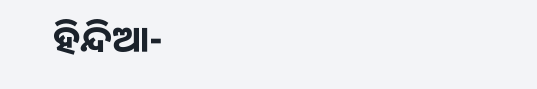ହିନ୍ଦିଆ-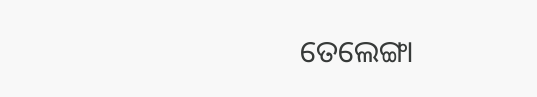ତେଲେଙ୍ଗା